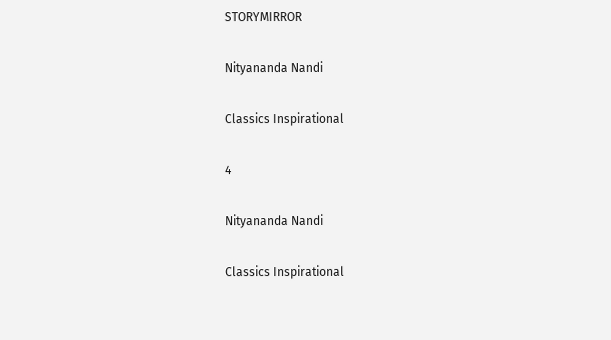STORYMIRROR

Nityananda Nandi

Classics Inspirational

4

Nityananda Nandi

Classics Inspirational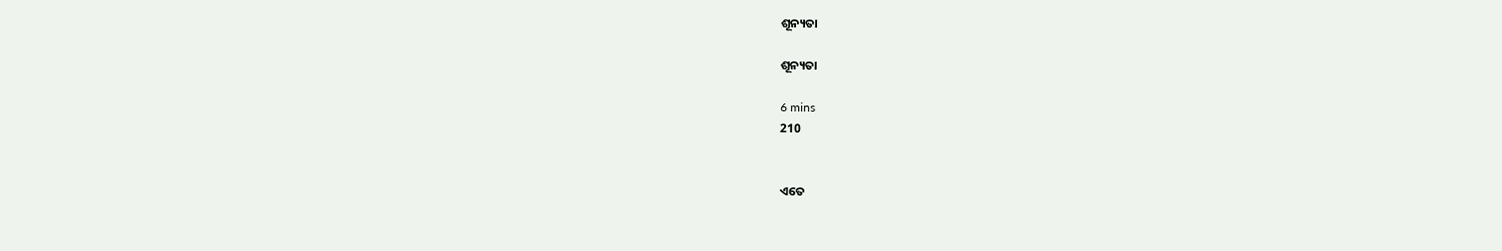ଶୂନ୍ୟତା

ଶୂନ୍ୟତା

6 mins
210


ଏତେ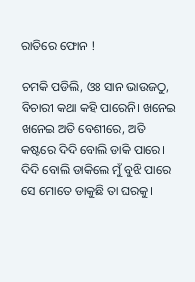ରାତିରେ ଫୋନ !

ଚମକି ପଡିଲି, ଓଃ ସାନ ଭାଉଜଠୁ, ବିଚାରୀ କଥା କହି ପାରେନି। ଖନେଇ ଖନେଇ ଅତି ବେଶୀରେ, ଅତି କଷ୍ଟରେ ଦିଦି ବୋଲି ଡାକି ପାରେ। ଦିଦି ବୋଲି ଡାକିଲେ ମୁଁ ବୁଝି ପାରେ ସେ ମୋତେ ଡାକୁଛି ତା ଘରକୁ।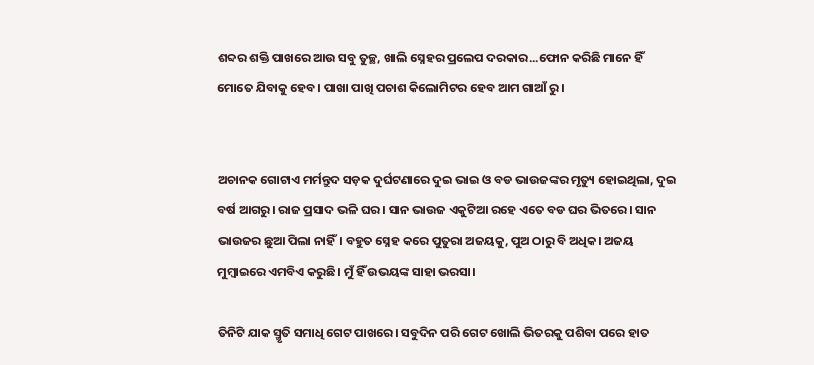ଶବ୍ଦର ଶକ୍ତି ପାଖରେ ଆଉ ସବୁ ତୁଚ୍ଛ, ଖାଲି ସ୍ନେହର ପ୍ରଲେପ ଦରକାର...ଫୋନ କରିଛି ମାନେ ହିଁ ମୋତେ ଯିବାକୁ ହେବ। ପାଖା ପାଖି ପଚାଶ କିଲୋମିଟର ହେବ ଆମ ଗାଆଁ ରୁ।


ଅଚାନକ ଗୋଟାଏ ମର୍ମନ୍ତୁଦ ସଡ଼କ ଦୁର୍ଘଟଣାରେ ଦୁଇ ଭାଇ ଓ ବଡ ଭାଉଜଙ୍କର ମୃତ୍ୟୁ ହୋଇଥିଲା, ଦୁଇ ବର୍ଷ ଆଗରୁ। ରାଜ ପ୍ରସାଦ ଭଳି ଘର। ସାନ ଭାଉଜ ଏକୁଟିଆ ରହେ ଏତେ ବଡ ଘର ଭିତରେ। ସାନ ଭାଉଜର ଛୁଆ ପିଲା ନାହିଁ। ବହୁତ ସ୍ନେହ କରେ ପୁତୁରା ଅଜୟକୁ, ପୁଅ ଠାରୁ ବି ଅଧିକ। ଅଜୟ ମୁମ୍ବାଇରେ ଏମବିଏ କରୁଛି। ମୁଁ ହିଁ ଉଭୟଙ୍କ ସାହା ଭରସା।

ତିନିଟି ଯାକ ସ୍ମୃତି ସମାଧି ଗେଟ ପାଖରେ। ସବୁଦିନ ପରି ଗେଟ ଖୋଲି ଭିତରକୁ ପଶିବା ପରେ ହାତ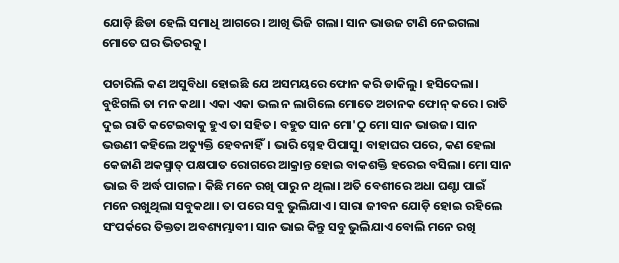ଯୋଡ଼ି ଛିଡା ହେଲି ସମାଧି ଆଗରେ। ଆଖି ଭିଜି ଗଲା। ସାନ ଭାଉଜ ଟାଣି ନେଇଗଲା ମୋତେ ଘର ଭିତରକୁ।

ପଚାରିଲି କଣ ଅସୁବିଧା ହୋଇଛି ଯେ ଅସମୟରେ ଫୋନ କରି ଡାକିଲୁ। ହସିଦେଲା। ବୁଝିଗଲି ତା ମନ କଥା। ଏକା ଏକା ଭଲ ନ ଲାଗିଲେ ମୋତେ ଅଚାନକ ଫୋନ୍ କରେ। ରାତି ଦୁଇ ରାତି କଟେଇବାକୁ ହୁଏ ତା ସହିତ। ବହୁତ ସାନ ମୋ'ଠୁ ମୋ ସାନ ଭାଉଜ। ସାନ ଭଉଣୀ କହିଲେ ଅତ୍ୟୁକ୍ତି ହେବନାହିଁ। ଭାରି ସ୍ନେହ ପିପାସୁ। ବାହାଘର ପରେ, କଣ ହେଲା କେଜାଣି ଅକସ୍ମାତ୍ ପକ୍ଷପାତ ରୋଗରେ ଆକ୍ରାନ୍ତ ହୋଇ ବାକଶକ୍ତି ହରେଇ ବସିଲା। ମୋ ସାନ ଭାଇ ବି ଅର୍ଦ୍ଧ ପାଗଳ। କିଛି ମନେ ରଖି ପାରୁ ନ ଥିଲା। ଅତି ବେଶୀରେ ଅଧା ଘଣ୍ଟା ପାଇଁ ମନେ ରଖୁଥିଲା ସବୁକଥା। ତା ପରେ ସବୁ ଭୁଲିଯାଏ। ସାରା ଜୀବନ ଯୋଡ଼ି ହୋଇ ରହିଲେ ସଂପର୍କରେ ତିକ୍ତତା ଅବଶ୍ୟମ୍ଭାବୀ। ସାନ ଭାଇ କିନ୍ତୁ ସବୁ ଭୁଲିଯାଏ ବୋଲି ମନେ ରଖି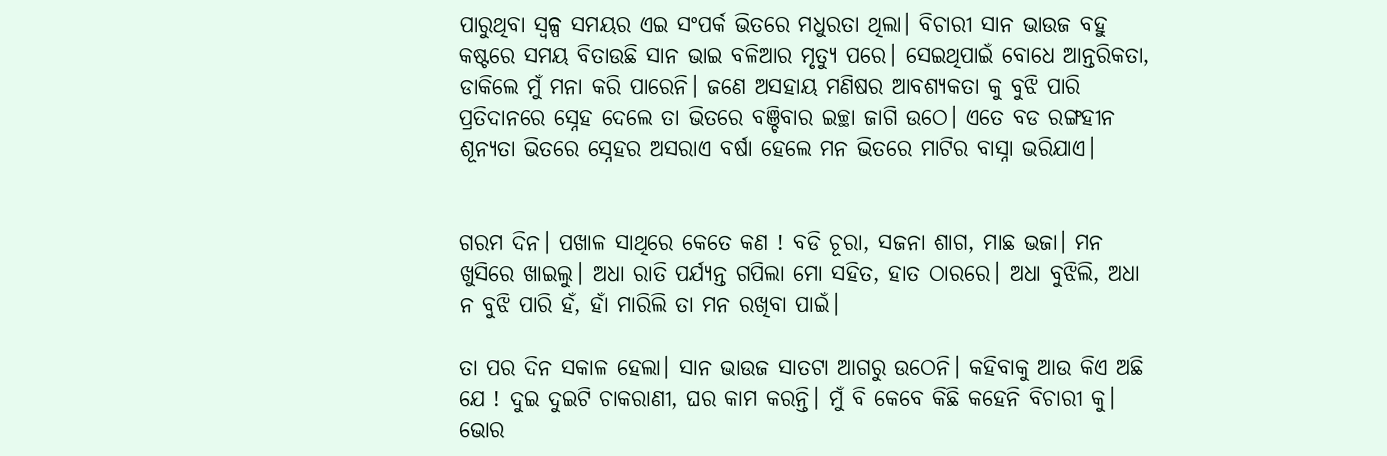ପାରୁଥିବା ସ୍ୱଳ୍ପ ସମୟର ଏଇ ସଂପର୍କ ଭିତରେ ମଧୁରତା ଥିଲା। ବିଚାରୀ ସାନ ଭାଉଜ ବହୁ କଷ୍ଟରେ ସମୟ ବିତାଉଛି ସାନ ଭାଇ ବଳିଆର ମୃତ୍ୟୁ ପରେ। ସେଇଥିପାଇଁ ବୋଧେ ଆନ୍ତରିକତା, ଡାକିଲେ ମୁଁ ମନା କରି ପାରେନି। ଜଣେ ଅସହାୟ ମଣିଷର ଆବଶ୍ୟକତା କୁ ବୁଝି ପାରି ପ୍ରତିଦାନରେ ସ୍ନେହ ଦେଲେ ତା ଭିତରେ ବଞ୍ଚିବାର ଇଚ୍ଛା ଜାଗି ଉଠେ। ଏତେ ବଡ ରଙ୍ଗହୀନ ଶୂନ୍ୟତା ଭିତରେ ସ୍ନେହର ଅସରାଏ ବର୍ଷା ହେଲେ ମନ ଭିତରେ ମାଟିର ବାସ୍ନା ଭରିଯାଏ।


ଗରମ ଦିନ। ପଖାଳ ସାଥିରେ କେତେ କଣ ! ବଡି ଚୂରା, ସଜନା ଶାଗ, ମାଛ ଭଜା। ମନ ଖୁସିରେ ଖାଇଲୁ। ଅଧା ରାତି ପର୍ଯ୍ୟନ୍ତ ଗପିଲା ମୋ ସହିତ, ହାତ ଠାରରେ। ଅଧା ବୁଝିଲି, ଅଧା ନ ବୁଝି ପାରି ହଁ, ହାଁ ମାରିଲି ତା ମନ ରଖିବା ପାଇଁ।

ତା ପର ଦିନ ସକାଳ ହେଲା। ସାନ ଭାଉଜ ସାତଟା ଆଗରୁ ଉଠେନି। କହିବାକୁ ଆଉ କିଏ ଅଛି ଯେ ! ଦୁଇ ଦୁଇଟି ଚାକରାଣୀ, ଘର କାମ କରନ୍ତି। ମୁଁ ବି କେବେ କିଛି କହେନି ବିଚାରୀ କୁ। ଭୋର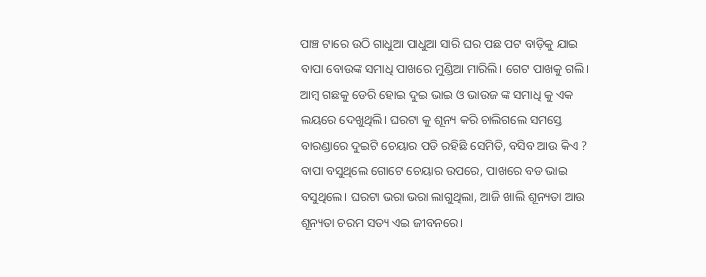ପାଞ୍ଚ ଟାରେ ଉଠି ଗାଧୁଆ ପାଧୁଆ ସାରି ଘର ପଛ ପଟ ବାଡ଼ିକୁ ଯାଇ ବାପା ବୋଉଙ୍କ ସମାଧି ପାଖରେ ମୁଣ୍ଡିଆ ମାରିଲି। ଗେଟ ପାଖକୁ ଗଲି। ଆମ୍ବ ଗଛକୁ ଡେରି ହୋଇ ଦୁଇ ଭାଇ ଓ ଭାଉଜ ଙ୍କ ସମାଧି କୁ ଏକ ଲୟରେ ଦେଖୁଥିଲି। ଘରଟା କୁ ଶୂନ୍ୟ କରି ଚାଲିଗଲେ ସମସ୍ତେ ବାରଣ୍ଡାରେ ଦୁଇଟି ଚେୟାର ପଡି ରହିଛି ସେମିତି, ବସିବ ଆଉ କିଏ ? ବାପା ବସୁଥିଲେ ଗୋଟେ ଚେୟାର ଉପରେ, ପାଖରେ ବଡ ଭାଇ ବସୁଥିଲେ। ଘରଟା ଭରା ଭରା ଲାଗୁଥିଲା, ଆଜି ଖାଲି ଶୂନ୍ୟତା ଆଉ ଶୂନ୍ୟତା ଚରମ ସତ୍ୟ ଏଇ ଜୀବନରେ।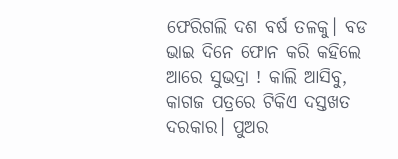ଫେରିଗଲି ଦଶ ବର୍ଷ ତଳକୁ। ବଡ ଭାଇ ଦିନେ ଫୋନ କରି କହିଲେ ଆରେ ସୁଭଦ୍ରା ! କାଲି ଆସିବୁ, କାଗଜ ପତ୍ରରେ ଟିକିଏ ଦସ୍ତଖତ ଦରକାର। ପୁଅର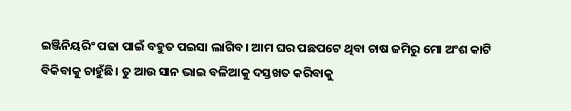ଇଞ୍ଜିନିୟରିଂ ପଢା ପାଇଁ ବହୁତ ପଇସା ଲାଗିବ। ଆମ ଘର ପଛପଟେ ଥିବା ଚାଷ ଜମିରୁ ମୋ ଅଂଶ କାଟି ବିକିବାକୁ ଚାହୁଁଛି। ତୁ ଆଉ ସାନ ଭାଇ ବଳିଆକୁ ଦସ୍ତଖତ କରିବାକୁ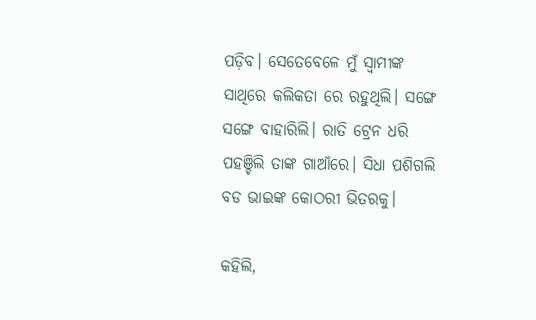ପଡ଼ିବ। ସେତେବେଳେ ମୁଁ ସ୍ଵାମୀଙ୍କ ସାଥିରେ କଲିକତା ରେ ରହୁଥିଲି। ସଙ୍ଗେ ସଙ୍ଗେ ବାହାରିଲି। ରାତି ଟ୍ରେନ ଧରି ପହଞ୍ଚିଲି ତାଙ୍କ ଗାଆଁରେ। ସିଧା ପଶିଗଲି ବଡ ଭାଇଙ୍କ କୋଠରୀ ଭିତରକୁ।

କହିଲି,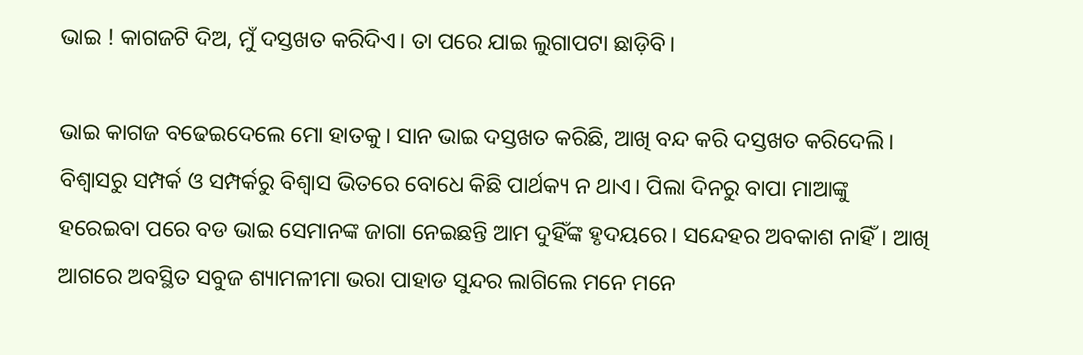ଭାଇ ! କାଗଜଟି ଦିଅ, ମୁଁ ଦସ୍ତଖତ କରିଦିଏ। ତା ପରେ ଯାଇ ଲୁଗାପଟା ଛାଡ଼ିବି।

ଭାଇ କାଗଜ ବଢେଇଦେଲେ ମୋ ହାତକୁ। ସାନ ଭାଇ ଦସ୍ତଖତ କରିଛି, ଆଖି ବନ୍ଦ କରି ଦସ୍ତଖତ କରିଦେଲି। ବିଶ୍ବାସରୁ ସମ୍ପର୍କ ଓ ସମ୍ପର୍କରୁ ବିଶ୍ବାସ ଭିତରେ ବୋଧେ କିଛି ପାର୍ଥକ୍ୟ ନ ଥାଏ। ପିଲା ଦିନରୁ ବାପା ମାଆଙ୍କୁ ହରେଇବା ପରେ ବଡ ଭାଇ ସେମାନଙ୍କ ଜାଗା ନେଇଛନ୍ତି ଆମ ଦୁହିଁଙ୍କ ହୃଦୟରେ। ସନ୍ଦେହର ଅବକାଶ ନାହିଁ। ଆଖି ଆଗରେ ଅବସ୍ଥିତ ସବୁଜ ଶ୍ୟାମଳୀମା ଭରା ପାହାଡ ସୁନ୍ଦର ଲାଗିଲେ ମନେ ମନେ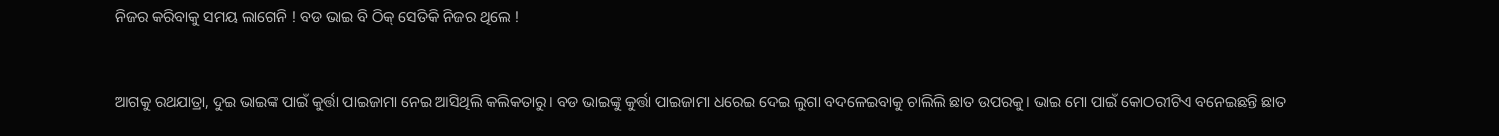ନିଜର କରିବାକୁ ସମୟ ଲାଗେନି ! ବଡ ଭାଇ ବି ଠିକ୍ ସେତିକି ନିଜର ଥିଲେ !


ଆଗକୁ ରଥଯାତ୍ରା, ଦୁଇ ଭାଇଙ୍କ ପାଇଁ କୁର୍ତ୍ତା ପାଇଜାମା ନେଇ ଆସିଥିଲି କଲିକତାରୁ। ବଡ ଭାଇଙ୍କୁ କୁର୍ତ୍ତା ପାଇଜାମା ଧରେଇ ଦେଇ ଲୁଗା ବଦଳେଇବାକୁ ଚାଲିଲି ଛାତ ଉପରକୁ। ଭାଇ ମୋ ପାଇଁ କୋଠରୀଟିଏ ବନେଇଛନ୍ତି ଛାତ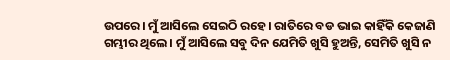ଉପରେ। ମୁଁ ଆସିଲେ ସେଇଠି ରହେ। ରାତିରେ ବଡ ଭାଇ କାହିଁକି କେଜାଣି ଗମ୍ଭୀର ଥିଲେ। ମୁଁ ଆସିଲେ ସବୁ ଦିନ ଯେମିତି ଖୁସି ହୁଅନ୍ତି, ସେମିତି ଖୁସି ନ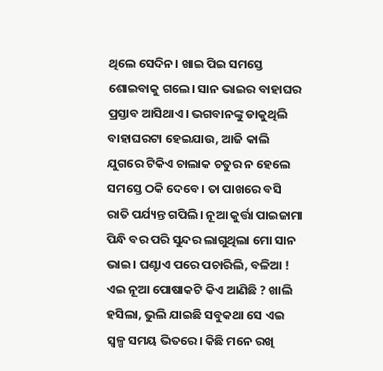ଥିଲେ ସେଦିନ। ଖାଇ ପିଇ ସମସ୍ତେ ଶୋଇବାକୁ ଗଲେ। ସାନ ଭାଇର ବାହାଘର ପ୍ରସ୍ତାବ ଆସିଥାଏ। ଭଗବାନଙ୍କୁ ଡାକୁଥିଲି ବାହାଘରଟା ହେଇଯାଉ, ଆଜି କାଲି ଯୁଗରେ ଟିକିଏ ଚାଲାକ ଚତୁର ନ ହେଲେ ସମସ୍ତେ ଠକି ଦେବେ। ତା ପାଖରେ ବସି ରାତି ପର୍ଯ୍ୟନ୍ତ ଗପିଲି। ନୂଆ କୁର୍ତ୍ତା ପାଇଜାମା ପିନ୍ଧି ବର ପରି ସୁନ୍ଦର ଲାଗୁଥିଲା ମୋ ସାନ ଭାଇ। ଘଣ୍ଟାଏ ପରେ ପଚାରିଲି, ବଳିଆ ! ଏଇ ନୂଆ ପୋଷାକଟି କିଏ ଆଣିଛି ? ଖାଲି ହସିଲା, ଭୁଲି ଯାଇଛି ସବୁକଥା ସେ ଏଇ ସ୍ୱଳ୍ପ ସମୟ ଭିତରେ। କିଛି ମନେ ରଖି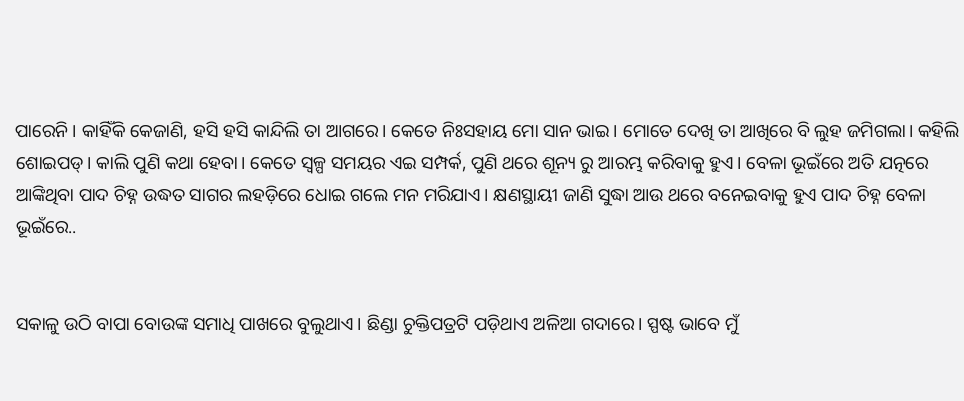ପାରେନି। କାହିଁକି କେଜାଣି, ହସି ହସି କାନ୍ଦିଲି ତା ଆଗରେ। କେତେ ନିଃସହାୟ ମୋ ସାନ ଭାଇ। ମୋତେ ଦେଖି ତା ଆଖିରେ ବି ଲୁହ ଜମିଗଲା। କହିଲି ଶୋଇପଡ୍। କାଲି ପୁଣି କଥା ହେବା। କେତେ ସ୍ୱଳ୍ପ ସମୟର ଏଇ ସମ୍ପର୍କ, ପୁଣି ଥରେ ଶୂନ୍ୟ ରୁ ଆରମ୍ଭ କରିବାକୁ ହୁଏ। ବେଳା ଭୂଇଁରେ ଅତି ଯତ୍ନରେ ଆଙ୍କିଥିବା ପାଦ ଚିହ୍ନ ଉଦ୍ଧତ ସାଗର ଲହଡ଼ିରେ ଧୋଇ ଗଲେ ମନ ମରିଯାଏ। କ୍ଷଣସ୍ଥାୟୀ ଜାଣି ସୁଦ୍ଧା ଆଉ ଥରେ ବନେଇବାକୁ ହୁଏ ପାଦ ଚିହ୍ନ ବେଳା ଭୂଇଁରେ..


ସକାଳୁ ଉଠି ବାପା ବୋଉଙ୍କ ସମାଧି ପାଖରେ ବୁଲୁଥାଏ। ଛିଣ୍ଡା ଚୁକ୍ତିପତ୍ରଟି ପଡ଼ିଥାଏ ଅଳିଆ ଗଦାରେ। ସ୍ପଷ୍ଟ ଭାବେ ମୁଁ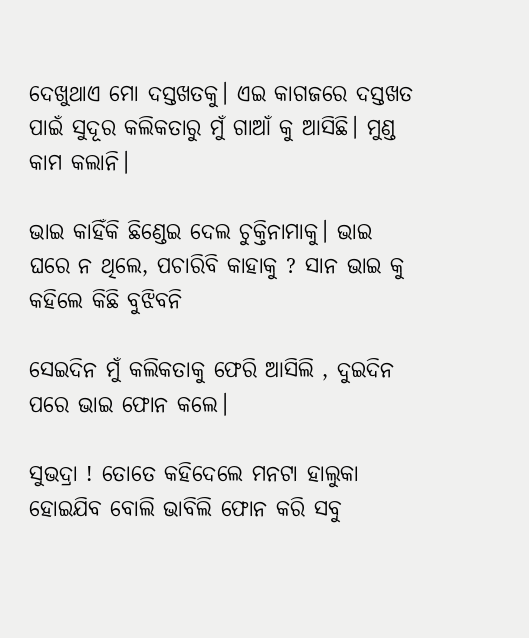ଦେଖୁଥାଏ ମୋ ଦସ୍ତଖତକୁ। ଏଇ କାଗଜରେ ଦସ୍ତଖତ ପାଇଁ ସୁଦୂର କଲିକତାରୁ ମୁଁ ଗାଆଁ କୁ ଆସିଛି। ମୁଣ୍ଡ କାମ କଲାନି।

ଭାଇ କାହିଁକି ଛିଣ୍ଡେଇ ଦେଲ ଚୁକ୍ତିନାମାକୁ। ଭାଇ ଘରେ ନ ଥିଲେ, ପଚାରିବି କାହାକୁ ? ସାନ ଭାଇ କୁ କହିଲେ କିଛି ବୁଝିବନି

ସେଇଦିନ ମୁଁ କଲିକତାକୁ ଫେରି ଆସିଲି , ଦୁଇଦିନ ପରେ ଭାଇ ଫୋନ କଲେ।

ସୁଭଦ୍ରା ! ତୋତେ କହିଦେଲେ ମନଟା ହାଲୁକା ହୋଇଯିବ ବୋଲି ଭାବିଲି ଫୋନ କରି ସବୁ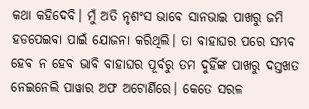କଥା କହିଦେବି। ମୁଁ ଅତି ନୃଶଂସ ଭାବେ ସାନଭାଇ ପାଖରୁ ଜମି ହଡପେଇବା ପାଇଁ ଯୋଜନା କରିଥିଲି। ତା ବାହାଘର ପରେ ସମ୍ଭବ ହେବ ନ ହେବ ଭାବି ବାହାଘର ପୂର୍ବରୁ ତମ ଦୁହିଁଙ୍କ ପାଖରୁ ଦସ୍ତଖତ ନେଇନେଲି ପାୱାର ଅଫ ଅଟୋର୍ଣିରେ। କେତେ ସରଳ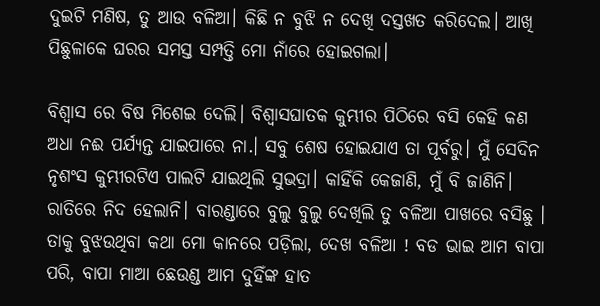ଦୁଇଟି ମଣିଷ, ତୁ ଆଉ ବଳିଆ। କିଛି ନ ବୁଝି ନ ଦେଖି ଦସ୍ତଖତ କରିଦେଲ। ଆଖି ପିଛୁଳାକେ ଘରର ସମସ୍ତ ସମ୍ପତ୍ତି ମୋ ନାଁରେ ହୋଇଗଲା।

ବିଶ୍ୱାସ ରେ ବିଷ ମିଶେଇ ଦେଲି। ବିଶ୍ୱାସଘାତକ କୁମ୍ଭୀର ପିଠିରେ ବସି କେହି କଣ ଅଧା ନଈ ପର୍ଯ୍ୟନ୍ତ ଯାଇପାରେ ନା.। ସବୁ ଶେଷ ହୋଇଯାଏ ତା ପୂର୍ବରୁ। ମୁଁ ସେଦିନ ନୃଶଂସ କୁମ୍ଭୀରଟିଏ ପାଲଟି ଯାଇଥିଲି ସୁଭଦ୍ରା। କାହିଁକି କେଜାଣି, ମୁଁ ବି ଜାଣିନି। ରାତିରେ ନିଦ ହେଲାନି। ବାରଣ୍ଡାରେ ବୁଲୁ ବୁଲୁ ଦେଖିଲି ତୁ ବଳିଆ ପାଖରେ ବସିଛୁ । ତାକୁ ବୁଝଉଥିବା କଥା ମୋ କାନରେ ପଡ଼ିଲା, ଦେଖ ବଳିଆ ! ବଡ ଭାଇ ଆମ ବାପା ପରି, ବାପା ମାଆ ଛେଉଣ୍ଡ ଆମ ଦୁହିଁଙ୍କ ହାତ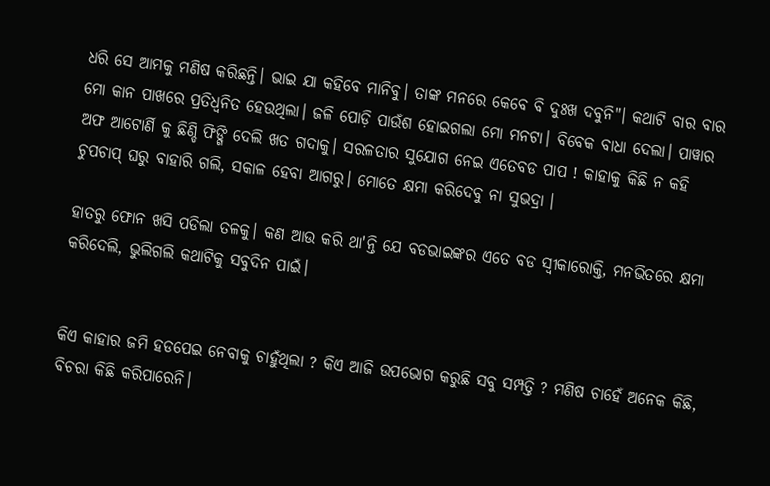ଧରି ସେ ଆମକୁ ମଣିଷ କରିଛନ୍ତି। ଭାଇ ଯା କହିବେ ମାନିବୁ। ତାଙ୍କ ମନରେ କେବେ ବି ଦୁଃଖ ଦବୁନି"। କଥାଟି ବାର ବାର ମୋ କାନ ପାଖରେ ପ୍ରତିଧ୍ଵନିତ ହେଉଥିଲା। ଜଳି ପୋଡ଼ି ପାଉଁଶ ହୋଇଗଲା ମୋ ମନଟା। ବିବେକ ବାଧା ଦେଲା। ପାୱାର ଅଫ ଆଟୋର୍ଣି କୁ ଛିଣ୍ଡି ଫିଙ୍ଗି ଦେଲି ଖତ ଗଦାକୁ। ସରଳତାର ସୁଯୋଗ ନେଇ ଏତେବଡ ପାପ ! କାହାକୁ କିଛି ନ କହି ଚୁପଚାପ୍ ଘରୁ ବାହାରି ଗଲି, ସକାଳ ହେବା ଆଗରୁ। ମୋତେ କ୍ଷମା କରିଦେବୁ ନା ସୁଭଦ୍ରା ।

ହାତରୁ ଫୋନ ଖସି ପଡିଲା ତଳକୁ। କଣ ଆଉ କରି ଥା'ନ୍ତି ଯେ ବଡଭାଇଙ୍କର ଏତେ ବଡ ସ୍ଵୀକାରୋକ୍ତି, ମନଭିତରେ କ୍ଷମା କରିଦେଲି, ଭୁଲିଗଲି କଥାଟିକୁ ସବୁଦିନ ପାଇଁ।


କିଏ କାହାର ଜମି ହଡପେଇ ନେବାକୁ ଚାହୁଁଥିଲା ? କିଏ ଆଜି ଉପଭୋଗ କରୁଛି ସବୁ ସମ୍ପତ୍ତି ? ମଣିଷ ଚାହେଁ ଅନେକ କିଛି, ବିଚରା କିଛି କରିପାରେନି।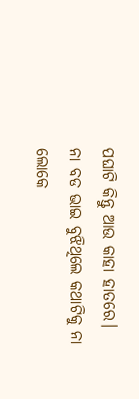ପଘାଟି କିନ୍ତୁ ଆଉ କାହା ହାତରେ। ନା ବଡ ଭାଇ ବୁଝିଥିଲେ କଥାଟିକୁ ନା ଲୋକେ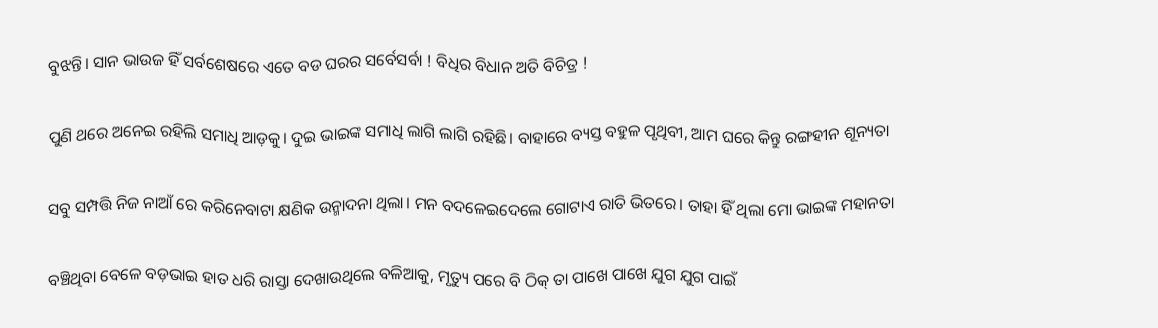ବୁଝନ୍ତି। ସାନ ଭାଉଜ ହିଁ ସର୍ବଶେଷରେ ଏତେ ବଡ ଘରର ସର୍ବେସର୍ବା ! ବିଧିର ବିଧାନ ଅତି ବିଚିତ୍ର !

ପୁଣି ଥରେ ଅନେଇ ରହିଲି ସମାଧି ଆଡ଼କୁ। ଦୁଇ ଭାଇଙ୍କ ସମାଧି ଲାଗି ଲାଗି ରହିଛି। ବାହାରେ ବ୍ୟସ୍ତ ବହୁଳ ପୃଥିବୀ, ଆମ ଘରେ କିନ୍ତୁ ରଙ୍ଗହୀନ ଶୂନ୍ୟତା

ସବୁ ସମ୍ପତ୍ତି ନିଜ ନାଆଁ ରେ କରିନେବାଟା କ୍ଷଣିକ ଉନ୍ମାଦନା ଥିଲା। ମନ ବଦଳେଇଦେଲେ ଗୋଟାଏ ରାତି ଭିତରେ। ତାହା ହିଁ ଥିଲା ମୋ ଭାଇଙ୍କ ମହାନତା

ବଞ୍ଚିଥିବା ବେଳେ ବଡ଼ଭାଇ ହାତ ଧରି ରାସ୍ତା ଦେଖାଉଥିଲେ ବଳିଆକୁ, ମୃତ୍ୟୁ ପରେ ବି ଠିକ୍ ତା ପାଖେ ପାଖେ ଯୁଗ ଯୁଗ ପାଇଁ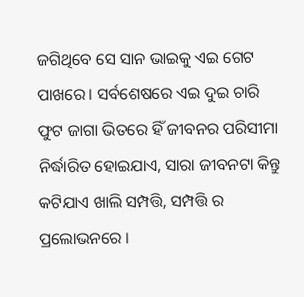ଜଗିଥିବେ ସେ ସାନ ଭାଇକୁ ଏଇ ଗେଟ ପାଖରେ। ସର୍ବଶେଷରେ ଏଇ ଦୁଇ ଚାରି ଫୁଟ ଜାଗା ଭିତରେ ହିଁ ଜୀବନର ପରିସୀମା ନିର୍ଦ୍ଧାରିତ ହୋଇଯାଏ, ସାରା ଜୀବନଟା କିନ୍ତୁ କଟିଯାଏ ଖାଲି ସମ୍ପତ୍ତି, ସମ୍ପତ୍ତି ର ପ୍ରଲୋଭନରେ ।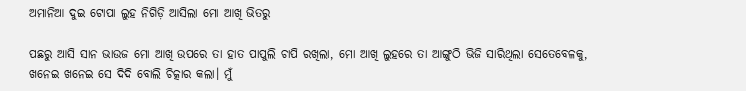ଅମାନିଆ ଦୁଇ ଟୋପା ଲୁହ ନିଗିଡ଼ି ଆସିଲା ମୋ ଆଖି ଭିତରୁ

ପଛରୁ ଆସି ସାନ ଭାଉଜ ମୋ ଆଖି ଉପରେ ତା ହାତ ପାପୁଲି ଚାପି ରଖିଲା, ମୋ ଆଖି ଲୁହରେ ତା ଆଙ୍ଗୁଠି ଭିଜି ସାରିଥିଲା ସେତେବେଳକୁ, ଖନେଇ ଖନେଇ ସେ ଦିଦି ବୋଲି ଚିତ୍କାର କଲା। ମୁଁ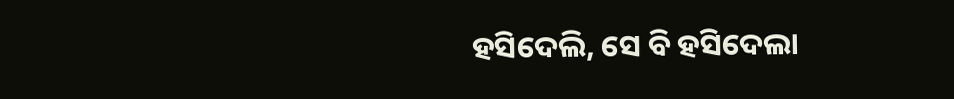ହସିଦେଲି, ସେ ବି ହସିଦେଲା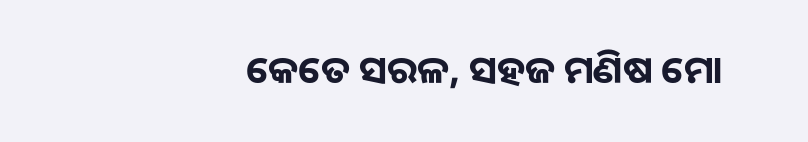କେତେ ସରଳ, ସହଜ ମଣିଷ ମୋ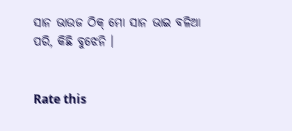ସାନ ଭାଉଜ ଠିକ୍ ମୋ ସାନ ଭାଇ ବଳିଆ ପରି, କିଛି ବୁଝେନି ।


Rate this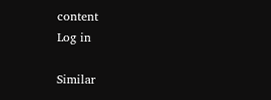content
Log in

Similar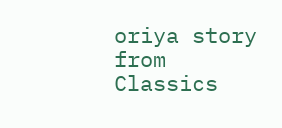oriya story from Classics